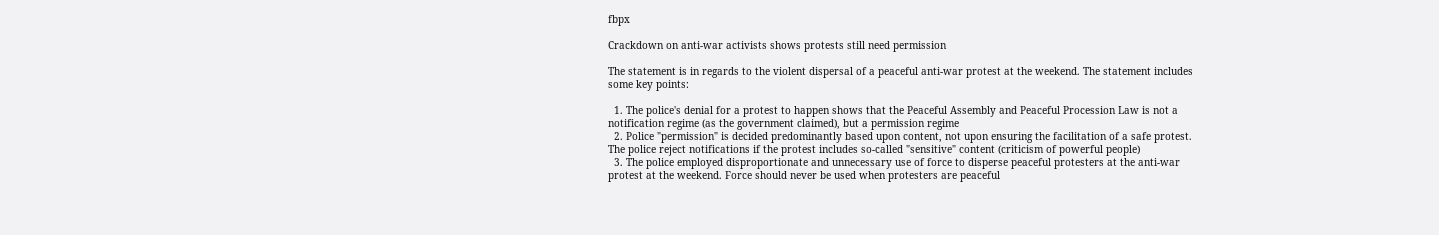fbpx

Crackdown on anti-war activists shows protests still need permission

The statement is in regards to the violent dispersal of a peaceful anti-war protest at the weekend. The statement includes some key points:

  1. The police's denial for a protest to happen shows that the Peaceful Assembly and Peaceful Procession Law is not a notification regime (as the government claimed), but a permission regime
  2. Police "permission" is decided predominantly based upon content, not upon ensuring the facilitation of a safe protest. The police reject notifications if the protest includes so-called "sensitive" content (criticism of powerful people)
  3. The police employed disproportionate and unnecessary use of force to disperse peaceful protesters at the anti-war protest at the weekend. Force should never be used when protesters are peaceful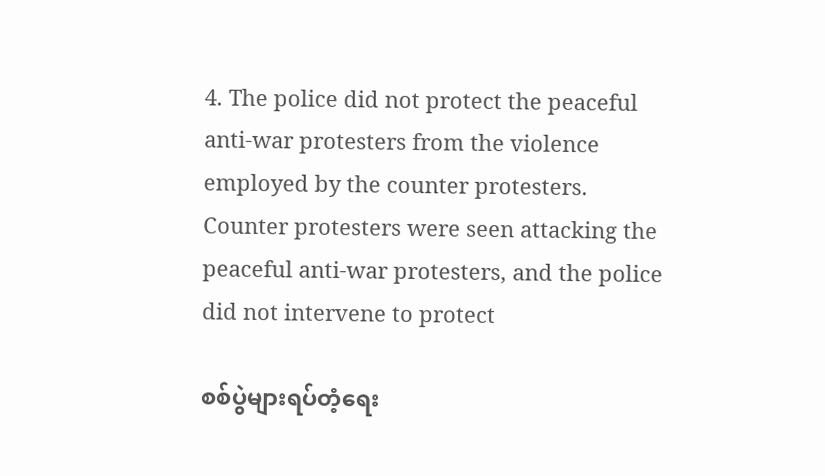4. The police did not protect the peaceful anti-war protesters from the violence employed by the counter protesters. Counter protesters were seen attacking the peaceful anti-war protesters, and the police did not intervene to protect

စစ်ပွဲများရပ်တံ့ရေး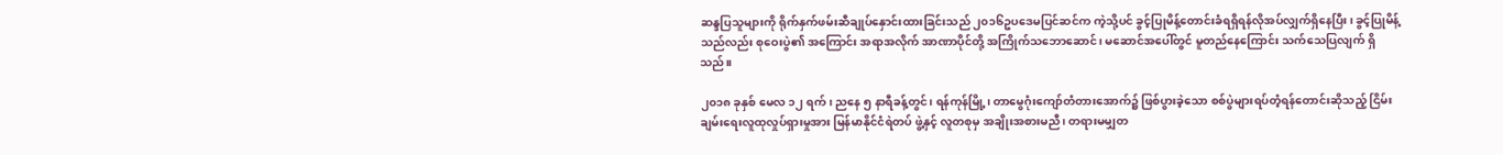ဆန္ဒပြသူများကို ရိုက်နှက်ဖမ်းဆီချုပ်နှောင်းထားခြင်းသည် ၂၀၁၆ဥပဒေမပြင်ဆင်က ကဲ့သို့ပင် ခွင့်ပြုမိန့်တောင်းခံရရှိရန်လိုအပ်လျှက်ရှိနေပြီး၊ ခွင့်ပြုမိန့်သည်လည်း စုဝေးပွဲ၏ အကြောင်း အရာအလိုက် အာဏာပိုင်တို့ အကြိုက်သဘောဆောင်၊ မဆောင်အပေါ်တွင် မူတည်နေကြောင်း သက်သေပြလျက် ရှိသည်။

၂၀၁၈ ခုနှစ် မေလ ၁၂ ရက်၊ ညနေ ၅ နာရီခန့်တွင်၊ ရန်ကုန်မြို့၊ တာမွေဂုံးကျော်တံတားအောက်၌ ဖြစ်ပွားခဲ့သော စစ်ပွဲများရပ်တံ့ရန်တောင်းဆိုသည့် ငြိမ်းချမ်းရေးလူထုလှုပ်ရှားမှုအား မြန်မာနိုင်ငံရဲတပ် ဖွဲ့နှင့် လူတစုမှ အချိုးအစားမညီ၊ တရားမမျှတ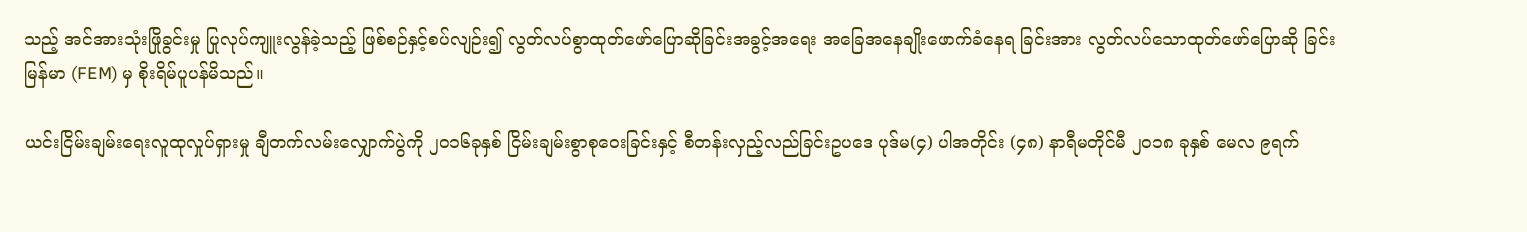သည့် အင်အားသုံးဖြိုခွင်းမှု ပြုလုပ်ကျူးလွန်ခဲ့သည့် ဖြစ်စဉ်နှင့်စပ်လျဉ်း၍ လွတ်လပ်စွာထုတ်ဖော်ပြောဆိုခြင်းအခွင့်အရေး အခြေအနေချိုးဖောက်ခံနေရ ခြင်းအား လွတ်လပ်သောထုတ်ဖော်ပြောဆို ခြင်း မြန်မာ (FEM) မှ စိုးရိမ်ပူပန်မိသည်။

ယင်းငြိမ်းချမ်းရေးလူထုလှုပ်ရှားမှု ချီတက်လမ်းလျှောက်ပွဲကို ၂၀၁၆ခုနှစ် ငြိမ်းချမ်းစွာစုဝေးခြင်းနှင့် စီတန်းလှည့်လည်ခြင်းဥပဒေ ပုဒ်မ(၄) ပါအတိုင်း (၄၈) နာရီမတိုင်မီ ၂၀၁၈ ခုနှစ် မေလ ၉ရက်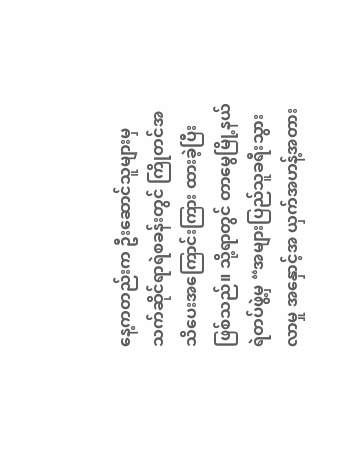နေ့ကတည်းက ဦးဆောင်သူများမှ သက်ဆိုင်ရာရဲစခန်းတွင် ကြိုတင်အသိပေးအကြောင်းကြား ထားခဲ့ပြီးဖြစ်သည်။ သို့ရာတွင် တာမွေမြို့နယ်ရဲတပ်ဖွဲ့မှ “အများပြည်သူခရီးသွားလာမှု အနှောင့်အ ယှက်အဟန့်အတား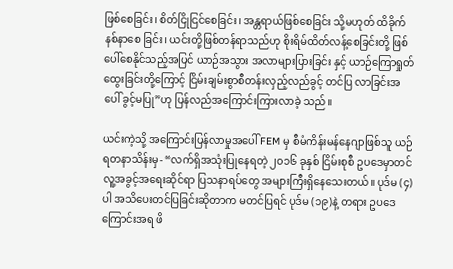ဖြစ်စေခြင်း၊ စိတ်ငြိုငြင်စေခြင်း၊ အန္တရာယ်ဖြစ်စေခြင်း သို့မဟုတ် ထိခိုက်နစ်နာစေ ခြင်း၊ ယင်းတို့ဖြစ်တန်ရာသည်ဟု စိုးရိမ်ထိတ်လန့်စေခြင်းတို့ ဖြစ်ပေါ်စေနိုင်သည့်အပြင် ယာဉ်အသွား အလာများပြားခြင်း နှင့် ယာဉ်ကြောရှုတ်ထွေးခြင်းတို့ကြောင့် ငြိမ်းချမ်းစွာစီတန်းလှည့်လည်ခွင့် တင်ပြ လာခြင်းအပေါ် ခွင့်မပြု”ဟု ပြန်လည်အကြောင်းကြားလာခဲ့ သည်။

ယင်းကဲ့သို့ အကြောင်းပြန်လာမှုအပေါ် FEM မှ စီမံကိန်းမန်နေဂျာဖြစ်သူ ယဉ်ရတနာသိန်းမှ- “လက်ရှိအသုံးပြုနေရတဲ့ ၂၀၁၆ ခုနှစ် ငြိမ်းစုစီ ဥပဒေမှာတင် လူ့အခွင့်အရေးဆိုင်ရာ ပြသနာရပ်တွေ အများကြီးရှိနေသေးတယ်။ ပုဒ်မ (၄)ပါ အသိပေးတင်ပြခြင်းဆိုတာက မတင်ပြရင် ပုဒ်မ (၁၉)နဲ့ တရား ဥပဒေကြောင်းအရ ဖိ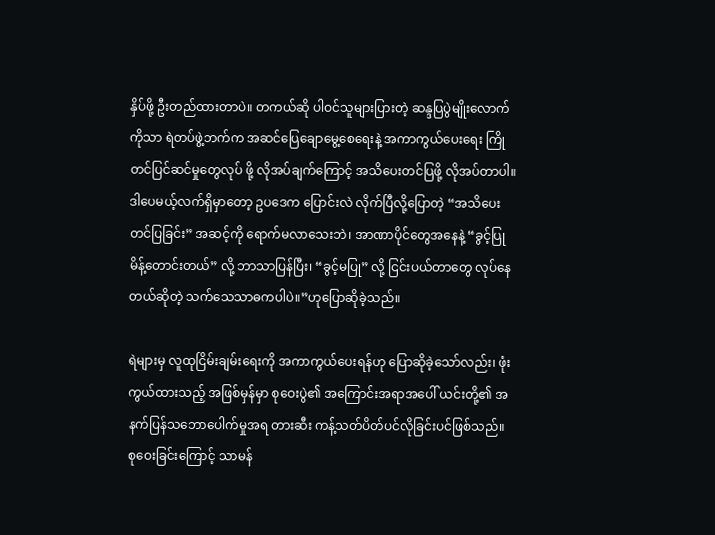နှိပ်ဖို့ ဦးတည်ထားတာပဲ။ တကယ်ဆို ပါဝင်သူများပြားတဲ့ ဆန္ဒပြပွဲမျိုးလောက် ကိုသာ ရဲတပ်ဖွဲ့ဘက်က အဆင်ပြေချောမွေ့စေရေးနဲ့ အကာကွယ်ပေးရေး ကြိုတင်ပြင်ဆင်မှုတွေလုပ် ဖို့ လိုအပ်ချက်ကြောင့် အသိပေးတင်ပြဖို့ လိုအပ်တာပါ။ ဒါပေမယ့်လက်ရှိမှာတော့ ဥပဒေက ပြောင်းလဲ လိုက်ပြီလို့ပြောတဲ့ “အသိပေးတင်ပြခြင်း” အဆင့်ကို ရောက်မလာသေးဘဲ၊ အာဏာပိုင်တွေအနေနဲ့ “ခွင့်ပြုမိန့်တောင်းတယ်” လို့ ဘာသာပြန်ပြီး၊ “ခွင့်မပြု” လို့ ငြင်းပယ်တာတွေ လုပ်နေတယ်ဆိုတဲ့ သက်သေသာဓကပါပဲ။”ဟုပြောဆိုခဲ့သည်။

ရဲများမှ လူထုငြိမ်းချမ်းရေးကို အကာကွယ်ပေးရန်ဟု ပြောဆိုခဲ့သော်လည်း၊ ဖုံးကွယ်ထားသည့် အဖြစ်မှန်မှာ စုဝေးပွဲ၏ အကြောင်းအရာအပေါ် ယင်းတို့၏ အနက်ပြန်သဘောပေါက်မှုအရ တားဆီး ကန့်သတ်ပိတ်ပင်လိုခြင်းပင်ဖြစ်သည်။ စုဝေးခြင်းကြောင့် သာမန်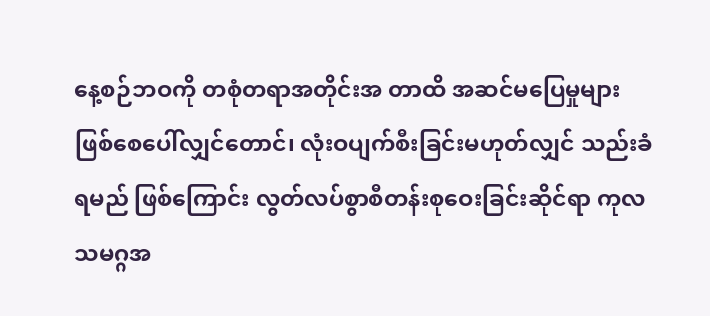နေ့စဉ်ဘဝကို တစုံတရာအတိုင်းအ တာထိ အဆင်မပြေမှုများ ဖြစ်စေပေါ်လျှင်တောင်၊ လုံးဝပျက်စီးခြင်းမဟုတ်လျှင် သည်းခံရမည် ဖြစ်ကြောင်း လွတ်လပ်စွာစီတန်းစုဝေးခြင်းဆိုင်ရာ ကုလသမဂ္ဂအ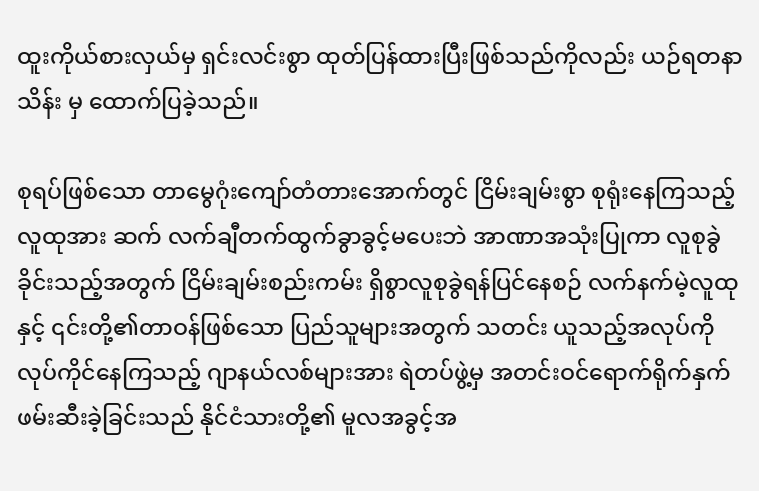ထူးကိုယ်စားလှယ်မှ ရှင်းလင်းစွာ ထုတ်ပြန်ထားပြီးဖြစ်သည်ကိုလည်း ယဉ်ရတနာသိန်း မှ ထောက်ပြခဲ့သည်။

စုရပ်ဖြစ်သော တာမွေဂုံးကျော်တံတားအောက်တွင် ငြိမ်းချမ်းစွာ စုရုံးနေကြသည့် လူထုအား ဆက် လက်ချီတက်ထွက်ခွာခွင့်မပေးဘဲ အာဏာအသုံးပြုကာ လူစုခွဲခိုင်းသည့်အတွက် ငြိမ်းချမ်းစည်းကမ်း ရှိစွာလူစုခွဲရန်ပြင်နေစဉ် လက်နက်မဲ့လူထုနှင့် ၎င်းတို့၏တာဝန်ဖြစ်သော ပြည်သူများအတွက် သတင်း ယူသည့်အလုပ်ကို လုပ်ကိုင်နေကြသည့် ဂျာနယ်လစ်များအား ရဲတပ်ဖွဲ့မှ အတင်းဝင်ရောက်ရိုက်နှက် ဖမ်းဆီးခဲ့ခြင်းသည် နိုင်ငံသားတို့၏ မူလအခွင့်အ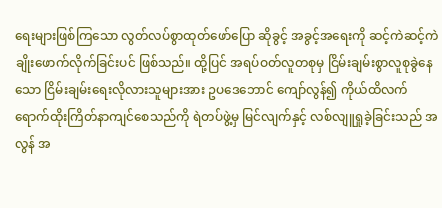ရေးများဖြစ်ကြသော လွတ်လပ်စွာထုတ်ဖော်ပြော ဆိုခွင့် အခွင့်အရေးကို ဆင့်ကဲဆင့်ကဲချိုးဖောက်လိုက်ခြင်းပင် ဖြစ်သည်။ ထို့ပြင် အရပ်ဝတ်လူတစုမှ ငြိမ်းချမ်းစွာလူစုခွဲနေသော ငြိမ်းချမ်းရေးလိုလားသူများအား ဥပဒေဘောင် ကျော်လွန်၍ ကိုယ်ထိလက် ရောက်ထိုးကြိတ်နာကျင်စေသည်ကို ရဲတပ်ဖွဲ့မှ မြင်လျက်နှင့် လစ်လျူရှုခဲ့ခြင်းသည် အလွန် အ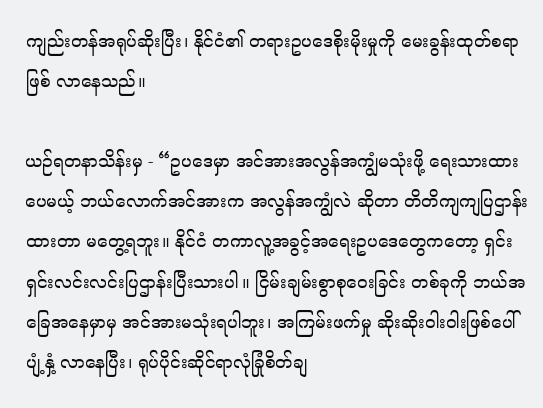ကျည်းတန်အရုပ်ဆိုးပြီး၊ နိုင်ငံ၏ တရားဥပဒေစိုးမိုးမှုကို မေးခွန်းထုတ်စရာဖြစ် လာနေသည်။

ယဉ်ရတနာသိန်းမှ - “ဥပဒေမှာ အင်အားအလွန်အကျွံမသုံးဖို့ ရေးသားထားပေမယ့် ဘယ်လောက်အင်အားက အလွန်အကျွံလဲ ဆိုတာ တိတိကျကျပြဌာန်းထားတာ မတွေ့ရဘူး။ နိုင်ငံ တကာလူ့အခွင့်အရေးဥပဒေတွေကတော့ ရှင်းရှင်းလင်းလင်းပြဌာန်းပြီးသားပါ။ ငြိမ်းချမ်းစွာစုဝေးခြင်း တစ်ခုကို ဘယ်အခြေအနေမှာမှ အင်အားမသုံးရပါဘူး၊ အကြမ်းဖက်မှု ဆိုးဆိုးဝါးဝါးဖြစ်ပေါ်ပျံ့နှံ့ လာနေပြီး၊ ရုပ်ပိုင်းဆိုင်ရာလုံခြုံစိတ်ချ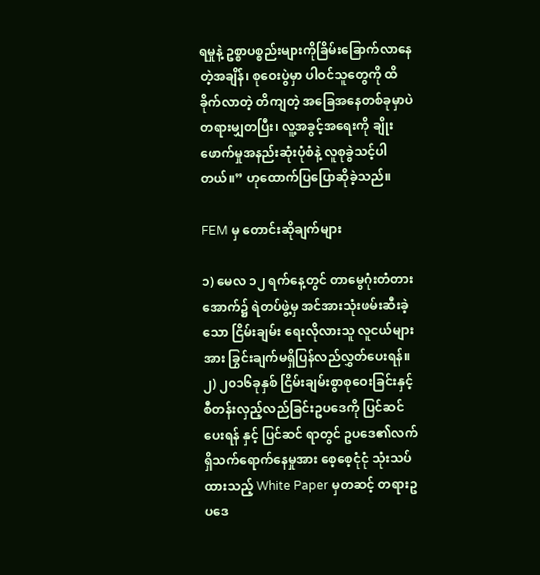ရမှုနဲ့ ဥစ္စာပစ္စည်းများကိုခြိမ်းခြောက်လာနေတဲ့အချိန်၊ စုဝေးပွဲမှာ ပါဝင်သူတွေကို ထိခိုက်လာတဲ့ တိကျတဲ့ အခြေအနေတစ်ခုမှာပဲ တရားမျှတပြီး၊ လူ့အခွင့်အရေးကို ချိုးဖောက်မှုအနည်းဆုံးပုံစံနဲ့ လူစုခွဲသင့်ပါတယ်။” ဟုထောက်ပြပြောဆိုခဲ့သည်။

FEM မှ တောင်းဆိုချက်များ

၁) မေလ ၁၂ ရက်နေ့တွင် တာမွေဂုံးတံတားအောက်၌ ရဲတပ်ဖွဲ့မှ အင်အားသုံးဖမ်းဆီးခဲ့သော ငြိမ်းချမ်း ရေးလိုလားသူ လူငယ်များအား ခြွင်းချက်မရှိပြန်လည်လွှတ်ပေးရန်။
၂) ၂၀၁၆ခုနှစ် ငြိမ်းချမ်းစွာစုဝေးခြင်းနှင့် စီတန်းလှည့်လည်ခြင်းဥပဒေကို ပြင်ဆင်ပေးရန် နှင့် ပြင်ဆင် ရာတွင် ဥပဒေ၏လက်ရှိသက်ရောက်နေမှုအား စေ့စေ့ငုံငုံ သုံးသပ်ထားသည့် White Paper မှတဆင့် တရားဥပဒေ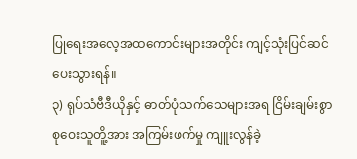ပြုရေးအလေ့အထကောင်းများအတိုင်း ကျင့်သုံးပြင်ဆင်ပေးသွားရန်။
၃) ရုပ်သံဗီဒီယိုနှင့် ဓာတ်ပုံသက်သေများအရ ငြိမ်းချမ်းစွာစုဝေးသူတိူ့အား အကြမ်းဖက်မှု ကျူးလွန်ခဲ့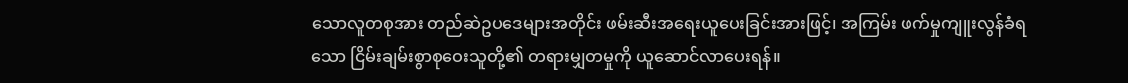သောလူတစုအား တည်ဆဲဥပဒေများအတိုင်း ဖမ်းဆီးအရေးယူပေးခြင်းအားဖြင့်၊ အကြမ်း ဖက်မှုကျူးလွန်ခံရသော ငြိမ်းချမ်းစွာစုဝေးသူတို့၏ တရားမျှတမှုကို ယူဆောင်လာပေးရန်။